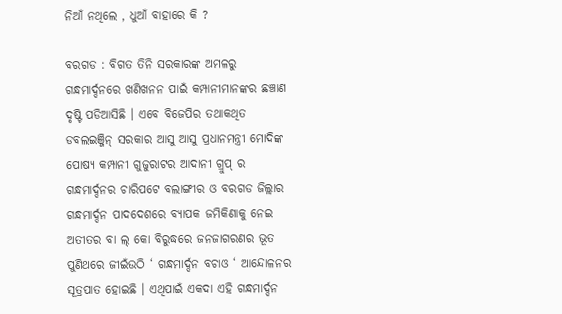ନିଆଁ ନଥିଲେ , ଧୁଆଁ ବାହାରେ କି ?

ବରଗଡ : ବିଗତ ତିନି ସରକାରଙ୍କ ଅମଳରୁ ଗନ୍ଧମାର୍ଦ୍ଦନରେ ଖଣିଖନନ ପାଇଁ କମ୍ପାନୀମାନଙ୍କର ଛଞ୍ଚାଣ ଦୃଷ୍ଟି ପଡିଆସିଛି । ଏବେ ବିଜେପିର ତଥାକଥିତ ଡବଲଇଞ୍ଜିନ୍ ସରକାର ଆସୁ ଆସୁ ପ୍ରଧାନମନ୍ତ୍ରୀ ମୋଦିଙ୍କ ପୋଷ୍ୟ କମ୍ପାନୀ ଗୁଜୁରାଟର ଆଦାନୀ ଗ୍ରୁପ୍ ର ଗନ୍ଧମାର୍ଦ୍ଦନର ଚାରିପଟେ ବଲାଙ୍ଗୀର ଓ ବରଗଡ ଜିଲ୍ଲାର ଗନ୍ଧମାର୍ଦ୍ଦନ ପାଦଦେଶରେ ବ୍ୟାପକ ଜମିକିଣାକୁ ନେଇ ଅତୀତର ବା ଲ୍ କୋ ବିରୁଦ୍ଧରେ ଜନଜାଗରଣର ଭୂତ ପୁଣିଥରେ ଜୀଇଁଉଠି ‘ ଗନ୍ଧମାର୍ଦ୍ଦନ ବଚାଓ ‘ ଆନ୍ଦୋଳନର ସୂତ୍ରପାତ ହୋଇଛି । ଏଥିପାଇଁ ଏକଦା ଏହି ଗନ୍ଧମାର୍ଦ୍ଦନ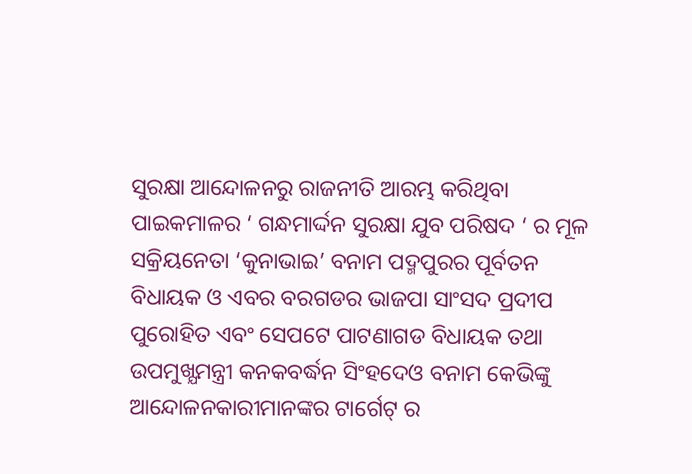ସୁରକ୍ଷା ଆନ୍ଦୋଳନରୁ ରାଜନୀତି ଆରମ୍ଭ କରିଥିବା ପାଇକମାଳର ‘ ଗନ୍ଧମାର୍ଦ୍ଦନ ସୁରକ୍ଷା ଯୁବ ପରିଷଦ ‘ ର ମୂଳ ସକ୍ରିୟନେତା ‘କୁନାଭାଇ’ ବନାମ ପଦ୍ମପୁରର ପୂର୍ବତନ ବିଧାୟକ ଓ ଏବର ବରଗଡର ଭାଜପା ସାଂସଦ ପ୍ରଦୀପ ପୁରୋହିତ ଏବଂ ସେପଟେ ପାଟଣାଗଡ ବିଧାୟକ ତଥା ଉପମୁଖ୍ଯମନ୍ତ୍ରୀ କନକବର୍ଦ୍ଧନ ସିଂହଦେଓ ବନାମ କେଭିଙ୍କୁ ଆନ୍ଦୋଳନକାରୀମାନଙ୍କର ଟାର୍ଗେଟ୍ ର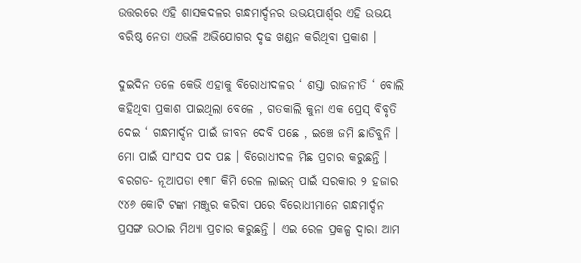ଉତ୍ତରରେ ଏହି ଶାସକଦଳର ଗନ୍ଧମାର୍ଦ୍ଦନର ଉଭୟପାର୍ଶ୍ବର ଏହି ଉଭୟ ବରିଷ୍ଠ ନେତା ଏଭଳି ଅଭିଯୋଗର ଦୃଢ ଖଣ୍ଡନ କରିଥିବା ପ୍ରକାଶ ।

ଦୁଇଦିନ ତଳେ କେଭି ଏହାକୁ ବିରୋଧୀଦଳର ‘ ଶସ୍ତା ରାଜନୀତି ‘ ବୋଲି କହିଥିବା ପ୍ରକାଶ ପାଇଥିଲା ବେଳେ , ଗତକାଲି କୁନା ଏକ ପ୍ରେସ୍ ବିବୃତି ଦେଇ ‘ ଗନ୍ଧମାର୍ଦ୍ଦନ ପାଇଁ ଜୀବନ ଦେବି ପଛେ , ଇଞ୍ଚେ ଜମି ଛାଡିବୁନି । ମୋ ପାଇଁ ସାଂସଦ ପଦ ପଛ । ବିରୋଧୀଦଳ ମିଛ ପ୍ରଚାର କରୁଛନ୍ତି । ବରଗଡ- ନୂଆପଡା ୧୩୮ କିମି ରେଳ ଲାଇନ୍ ପାଇଁ ସରକାର ୨ ହଜାର ୯୪୬ କୋଟି ଟଙ୍କା ମଞ୍ଜୁର କରିବା ପରେ ବିରୋଧୀମାନେ ଗନ୍ଧମାର୍ଦ୍ଦନ ପ୍ରସଙ୍ଗ ଉଠାଇ ମିଥ୍ୟା ପ୍ରଚାର କରୁଛନ୍ତି । ଏଇ ରେଳ ପ୍ରକଳ୍ପ ଦ୍ୱାରା ଆମ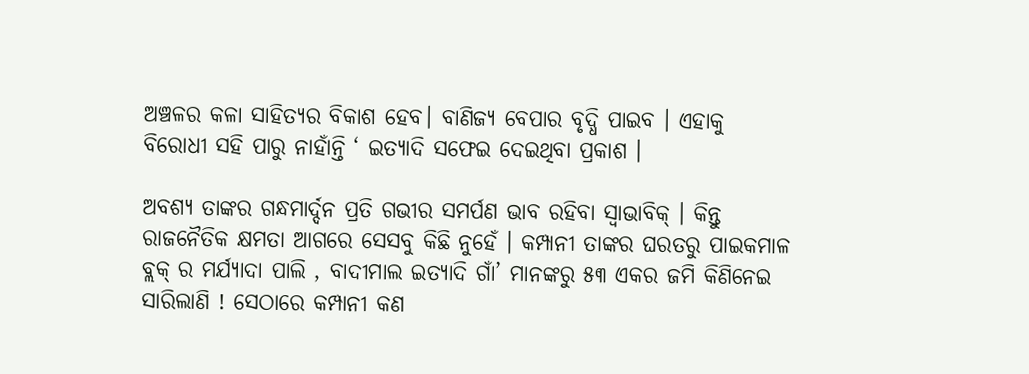ଅଞ୍ଚଳର କଳା ସାହିତ୍ୟର ବିକାଶ ହେବ। ବାଣିଜ୍ୟ ବେପାର ବୃଦ୍ଧି ପାଇବ । ଏହାକୁ ବିରୋଧୀ ସହି ପାରୁ ନାହାଁନ୍ତି ‘ ଇତ୍ୟାଦି ସଫେଇ ଦେଇଥିବା ପ୍ରକାଶ ।

ଅବଶ୍ୟ ତାଙ୍କର ଗନ୍ଧମାର୍ଦ୍ଦନ ପ୍ରତି ଗଭୀର ସମର୍ପଣ ଭାବ ରହିବା ସ୍ବାଭାବିକ୍ । କିନ୍ତୁ ରାଜନୈତିକ କ୍ଷମତା ଆଗରେ ସେସବୁ କିଛି ନୁହେଁ । କମ୍ପାନୀ ତାଙ୍କର ଘରତରୁ ପାଇକମାଳ ବ୍ଲକ୍ ର ମର୍ଯ୍ୟାଦା ପାଲି , ବାଦୀମାଲ ଇତ୍ୟାଦି ଗାଁ’ ମାନଙ୍କରୁ ୫୩ ଏକର ଜମି କିଣିନେଇ ସାରିଲାଣି ! ସେଠାରେ କମ୍ପାନୀ କଣ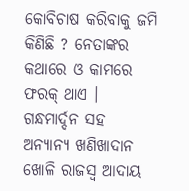କୋବିଚାଷ କରିବାକୁ ଜମି କିଣିଛି ? ନେତାଙ୍କର କଥାରେ ଓ କାମରେ ଫରକ୍ ଥାଏ । ଗନ୍ଧମାର୍ଦ୍ଦନ ସହ ଅନ୍ୟାନ୍ୟ ଖଣିଖାଦାନ ଖୋଳି ରାଜସ୍ୱ ଆଦାୟ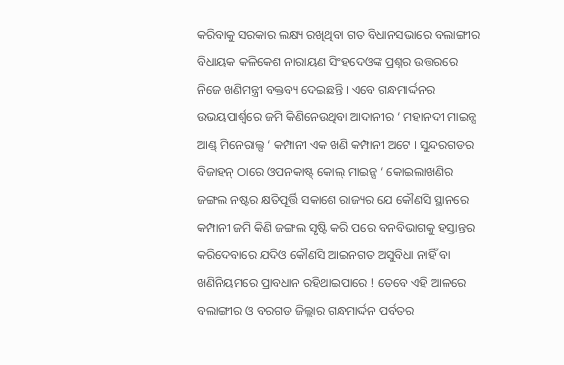କରିବାକୁ ସରକାର ଲକ୍ଷ୍ୟ ରଖିଥିବା ଗତ ବିଧାନସଭାରେ ବଲାଙ୍ଗୀର ବିଧାୟକ କଳିକେଶ ନାରାୟଣ ସିଂହଦେଓଙ୍କ ପ୍ରଶ୍ନର ଉତ୍ତରରେ ନିଜେ ଖଣିମନ୍ତ୍ରୀ ବକ୍ତବ୍ୟ ଦେଇଛନ୍ତି । ଏବେ ଗନ୍ଧମାର୍ଦ୍ଦନର ଉଭୟପାର୍ଶ୍ବରେ ଜମି କିଣିନେଉଥିବା ଆଦାନୀର ‘ ମହାନଦୀ ମାଇନ୍ସ ଆଣ୍ଡ୍ ମିନେରାଲ୍ସ ‘ କମ୍ପାନୀ ଏକ ଖଣି କମ୍ପାନୀ ଅଟେ । ସୁନ୍ଦରଗଡର ବିଜାହନ୍ ଠାରେ ଓପନକାଷ୍ଟ୍ କୋଲ୍ ମାଇନ୍ସ ‘ କୋଇଲାଖଣିର ଜଙ୍ଗଲ ନଷ୍ଟର କ୍ଷତିପୂର୍ତ୍ତି ସକାଶେ ରାଜ୍ୟର ଯେ କୌଣସି ସ୍ଥାନରେ କମ୍ପାନୀ ଜମି କିଣି ଜଙ୍ଗଲ ସୃଷ୍ଟି କରି ପରେ ବନବିଭାଗକୁ ହସ୍ତାନ୍ତର କରିଦେବାରେ ଯଦିଓ କୌଣସି ଆଇନଗତ ଅସୁବିଧା ନାହିଁ ବା ଖଣିନିୟମରେ ପ୍ରାବଧାନ ରହିଥାଇପାରେ ! ତେବେ ଏହି ଆଳରେ ବଲାଙ୍ଗୀର ଓ ବରଗଡ ଜିଲ୍ଲାର ଗନ୍ଧମାର୍ଦ୍ଦନ ପର୍ବତର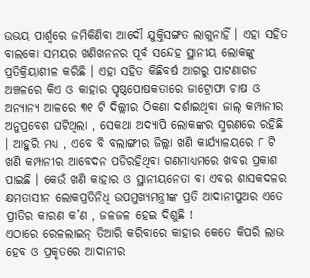ଉଭୟ ପାର୍ଶ୍ବରେ ଜମିକିଣିବା ଆଦୌ ଯୁକ୍ତିସଙ୍ଗତ ଲାଗୁନାହିଁ । ଏହା ସହିତ ବାଲକୋ ସମୟର ଖଣିଖନନର ପୂର୍ବ ସନ୍ଦେହ ସ୍ଥାନୀୟ ଲୋକଙ୍କୁ ପ୍ରତିକ୍ରିୟାଶୀଳ କରିଛି । ଏହା ସହିତ କିଛିବର୍ଷ ଆଗରୁ ପାଟଣାଗଡ ଅଞ୍ଚଳରେ କିଏ ଓ କାହାର ପୃଷ୍ଠପୋଷକତାରେ ଜାଟ୍ରୋଫା ଚାଷ ଓ ଅନ୍ୟାନ୍ୟ ଆଳରେ ୩୧ ଟି ଦିଲ୍ଲୀର ଠିକଣା ଦର୍ଶାଇଥିବା ଜାଲ୍ କମ୍ପାନୀର ଅନୁପ୍ରବେଶ ଘଟିଥିଲା , ସେକଥା ଅଦ୍ୟାପି ଲୋକଙ୍କର ସ୍ମରଣରେ ରହିଛି । ଆହୁରି ମଧ୍ୟ , ଏବେ ବି ବଲାଙ୍ଗୀର ଜିଲ୍ଲା ଖଣି କାର୍ଯ୍ୟାଳୟରେ ୮ ଟି ଖଣି କମ୍ପାନୀର ଆବେଦନ ପଡିରହିଥିବା ଗଣମାଧ୍ୟମରେ ଖବର ପ୍ରକାଶ ପାଇଛି । କେଉଁ ଖଣି କାହାର ଓ ସ୍ଥାନୀୟନେତା ବା ଏବର ଶାସକଦଳର କ୍ଷମତାସୀନ ଲୋକପ୍ରତିନିଧି ଉପମୁଖ୍ଯମନ୍ତ୍ରୀଙ୍କ ପ୍ରତି ଆଦାନୀପୁଅର ଏତେ ପ୍ରୀତିର କାରଣ କ’ଣ , ଜଳଜଳ ହେଇ ଦିଶୁଛି !
ଏଠାରେ ରେଳଲାଇନ୍ ତିଆରି କରିବାରେ କାହାର କେତେ କିପରି ଲାଭ ହେବ ଓ ପ୍ରକୃତରେ ଆଦାନୀର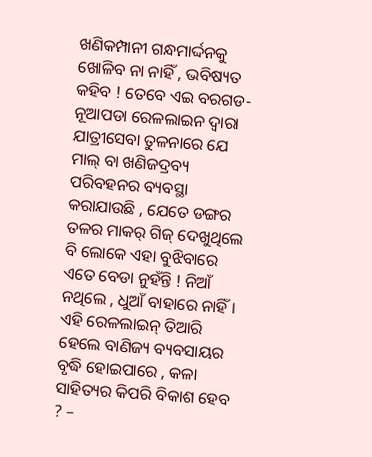ଖଣିକମ୍ପାନୀ ଗନ୍ଧମାର୍ଦ୍ଦନକୁ ଖୋଳିବ ନା ନାହିଁ , ଭବିଷ୍ୟତ କହିବ ! ତେବେ ଏଇ ବରଗଡ- ନୂଆପଡା ରେଳଲାଇନ ଦ୍ବାରା ଯାତ୍ରୀସେବା ତୁଳନାରେ ଯେ ମାଲ୍ ବା ଖଣିଜଦ୍ରବ୍ୟ ପରିବହନର ବ୍ୟବସ୍ଥା କରାଯାଉଛି , ଯେତେ ଡଙ୍ଗର ତଳର ମାକର୍ ଗିଜ୍ ଦେଖୁଥିଲେ ବି ଲୋକେ ଏହା ବୁଝିବାରେ ଏତେ ବେଡା ନୁହଁନ୍ତି ! ନିଆଁ ନଥିଲେ , ଧୁଆଁ ବାହାରେ ନାହିଁ । ଏହି ରେଳଲାଇନ୍ ତିଆରି ହେଲେ ବାଣିଜ୍ୟ ବ୍ୟବସାୟର ବୃଦ୍ଧି ହୋଇପାରେ , କଳା ସାହିତ୍ୟର କିପରି ବିକାଶ ହେବ ? –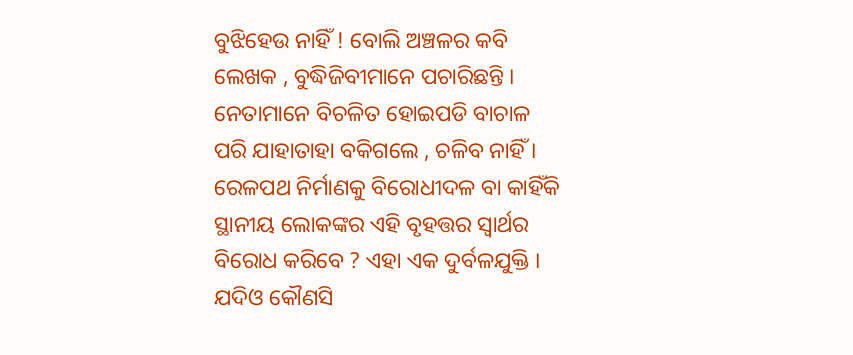ବୁଝିହେଉ ନାହିଁ ! ବୋଲି ଅଞ୍ଚଳର କବି ଲେଖକ , ବୁଦ୍ଧିଜିବୀମାନେ ପଚାରିଛନ୍ତି । ନେତାମାନେ ବିଚଳିତ ହୋଇପଡି ବାଚାଳ ପରି ଯାହାତାହା ବକିଗଲେ , ଚଳିବ ନାହିଁ । ରେଳପଥ ନିର୍ମାଣକୁ ବିରୋଧୀଦଳ ବା କାହିଁକି ସ୍ଥାନୀୟ ଲୋକଙ୍କର ଏହି ବୃହତ୍ତର ସ୍ବାର୍ଥର ବିରୋଧ କରିବେ ? ଏହା ଏକ ଦୁର୍ବଳଯୁକ୍ତି । ଯଦିଓ କୌଣସି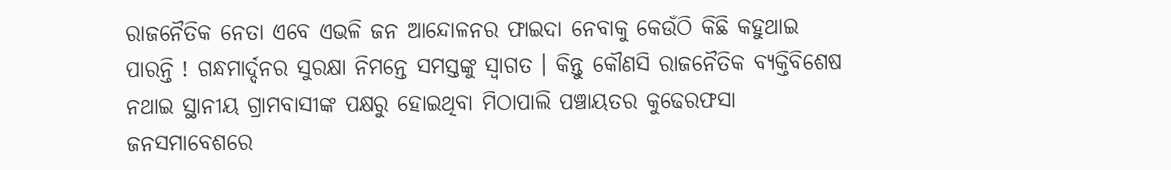ରାଜନୈତିକ ନେତା ଏବେ ଏଭଳି ଜନ ଆନ୍ଦୋଳନର ଫାଇଦା ନେବାକୁ କେଉଁଠି କିଛି କହୁଥାଇ ପାରନ୍ତି ! ଗନ୍ଧମାର୍ଦ୍ଦନର ସୁରକ୍ଷା ନିମନ୍ତେ ସମସ୍ତଙ୍କୁ ସ୍ବାଗତ । କିନ୍ତୁ କୌଣସି ରାଜନୈତିକ ବ୍ୟକ୍ତିବିଶେଷ ନଥାଇ ସ୍ଥାନୀୟ ଗ୍ରାମବାସୀଙ୍କ ପକ୍ଷରୁ ହୋଇଥିବା ମିଠାପାଲି ପଞ୍ଚାୟତର କୁଢେରଫସା ଜନସମାବେଶରେ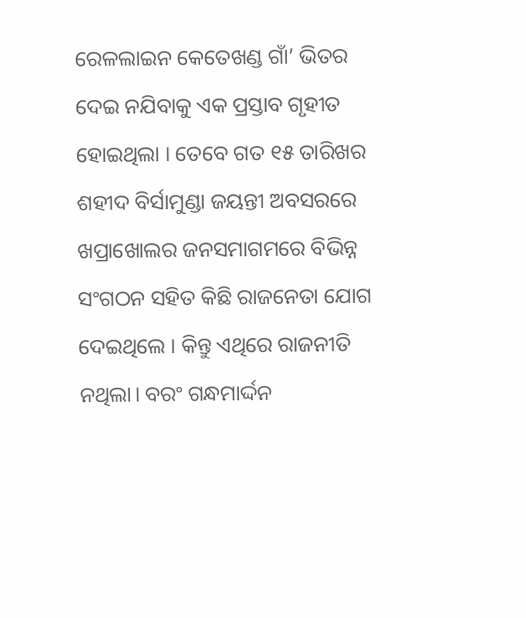ରେଳଲାଇନ କେତେଖଣ୍ଡ ଗାଁ’ ଭିତର ଦେଇ ନଯିବାକୁ ଏକ ପ୍ରସ୍ତାବ ଗୃହୀତ ହୋଇଥିଲା । ତେବେ ଗତ ୧୫ ତାରିଖର ଶହୀଦ ବିର୍ସାମୁଣ୍ଡା ଜୟନ୍ତୀ ଅବସରରେ ଖପ୍ରାଖୋଲର ଜନସମାଗମରେ ବିଭିନ୍ନ ସଂଗଠନ ସହିତ କିଛି ରାଜନେତା ଯୋଗ ଦେଇଥିଲେ । କିନ୍ତୁ ଏଥିରେ ରାଜନୀତି ନଥିଲା। ବରଂ ଗନ୍ଧମାର୍ଦ୍ଦନ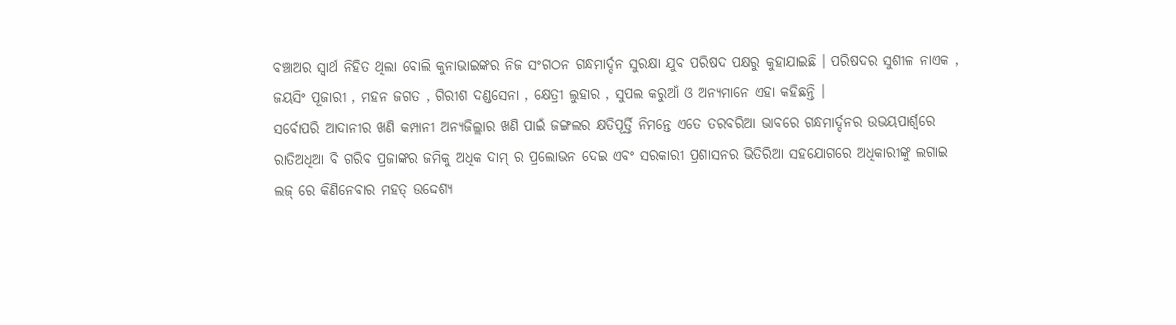ବଞ୍ଚାଅର ସ୍ବାର୍ଥ ନିହିତ ଥିଲା ବୋଲି କୁନାଭାଇଙ୍କର ନିଜ ସଂଗଠନ ଗନ୍ଧମାର୍ଦ୍ଦନ ସୁରକ୍ଷା ଯୁବ ପରିଷଦ ପକ୍ଷରୁ କୁହାଯାଇଛି । ପରିଷଦର ସୁଶୀଳ ନାଏକ , ଜୟସିଂ ପୂଜାରୀ , ମହନ ଜଗତ , ଗିରୀଶ ଦଣ୍ଡସେନା , କ୍ଷେତ୍ରୀ ଲୁହାର , ସୁପଲ କରୁଆଁ ଓ ଅନ୍ୟମାନେ ଏହା କହିଛନ୍ତି ।
ସର୍ବୋପରି ଆଦାନୀର ଖଣି କମ୍ପାନୀ ଅନ୍ୟଜିଲ୍ଲାର ଖଣି ପାଇଁ ଜଙ୍ଗଲର କ୍ଷତିପୂର୍ତ୍ତି ନିମନ୍ତେ ଏତେ ତରବରିଆ ଭାବରେ ଗନ୍ଧମାର୍ଦ୍ଦନର ଉଭୟପାର୍ଶ୍ବରେ ରାତିଅଧିଆ ବି ଗରିବ ପ୍ରଜାଙ୍କର ଜମିକୁ ଅଧିକ ଦାମ୍ ର ପ୍ରଲୋଭନ ଦେଇ ଏବଂ ସରକାରୀ ପ୍ରଶାସନର ଭିତିରିଆ ସହଯୋଗରେ ଅଧିକାରୀଙ୍କୁ ଲଗାଇ ଲଜ୍ ରେ କିଣିନେବାର ମହତ୍ ଉଦ୍ଦେଶ୍ୟ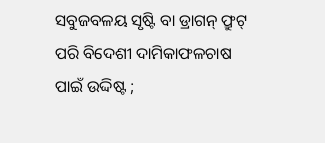ସବୁଜବଳୟ ସୃଷ୍ଟି ବା ଡ୍ରାଗନ୍ ଫ୍ରୁଟ୍ ପରି ବିଦେଶୀ ଦାମିକାଫଳଚାଷ ପାଇଁ ଉଦ୍ଦିଷ୍ଟ ;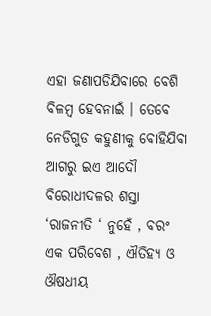ଏହା ଜଣାପଡିଯିବାରେ ବେଶି ବିଳମ୍ବ ହେବନାଇଁ । ତେବେ ନେଡିଗୁଡ କହୁଣୀକୁ ବୋହିଯିବା ଆଗରୁ ଇଏ ଆଦୌ ବିରୋଧୀଦଳର ଶସ୍ତା ‘ରାଜନୀତି ‘ ନୁହେଁ , ବରଂ ଏକ ପରିବେଶ , ଐତିହ୍ୟ ଓ ଔଷଧୀୟ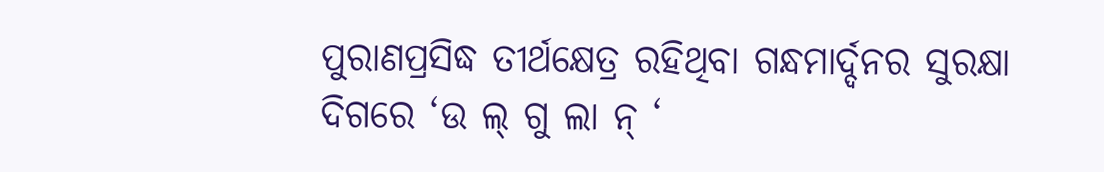ପୁରାଣପ୍ରସିଦ୍ଧ ତୀର୍ଥକ୍ଷେତ୍ର ରହିଥିବା ଗନ୍ଧମାର୍ଦ୍ଦନର ସୁରକ୍ଷା ଦିଗରେ ‘ଉ ଲ୍ ଗୁ ଲା ନ୍ ‘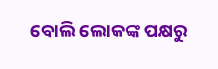ବୋଲି ଲୋକଙ୍କ ପକ୍ଷରୁ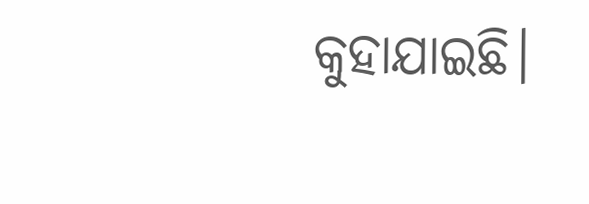କୁହାଯାଇଛି।